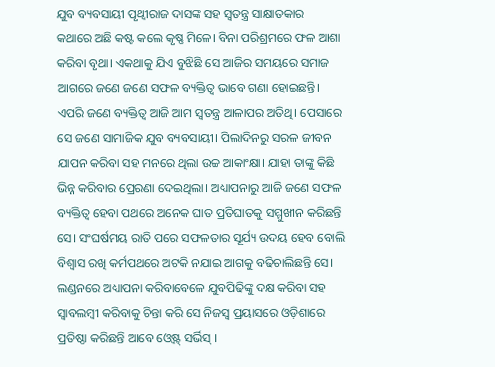ଯୁବ ବ୍ୟବସାୟୀ ପୃଥ୍ବୀରାଜ ଦାସଙ୍କ ସହ ସ୍ବତନ୍ତ୍ର ସାକ୍ଷାତକାର
କଥାରେ ଅଛି କଷ୍ଟ କଲେ କୃଷ୍ଣ ମିଳେ। ବିନା ପରିଶ୍ରମରେ ଫଳ ଆଶା କରିବା ବୃଥା। ଏକଥାକୁ ଯିଏ ବୁଝିଛି ସେ ଆଜିର ସମୟରେ ସମାଜ ଆଗରେ ଜଣେ ଜଣେ ସଫଳ ବ୍ୟକ୍ତିତ୍ବ ଭାବେ ଗଣା ହୋଇଛନ୍ତି। ଏପରି ଜଣେ ବ୍ୟକ୍ତିତ୍ବ ଆଜି ଆମ ସ୍ବତନ୍ତ୍ର ଆଳାପର ଅତିଥି। ପେସାରେ ସେ ଜଣେ ସାମାଜିକ ଯୁବ ବ୍ୟବସାୟୀ। ପିଲାଦିନରୁ ସରଳ ଜୀବନ ଯାପନ କରିବା ସହ ମନରେ ଥିଲା ଉଚ୍ଚ ଆକାଂକ୍ଷା। ଯାହା ତାଙ୍କୁ କିଛି ଭିନ୍ନ କରିବାର ପ୍ରେରଣା ଦେଇଥିଲା। ଅଧ୍ୟାପନାରୁ ଆଜି ଜଣେ ସଫଳ ବ୍ୟକ୍ତିତ୍ବ ହେବା ପଥରେ ଅନେକ ଘାତ ପ୍ରତିଘାତକୁ ସମ୍ମୁଖୀନ କରିଛନ୍ତି ସେ। ସଂଘର୍ଷମୟ ରାତି ପରେ ସଫଳତାର ସୂର୍ଯ୍ୟ ଉଦୟ ହେବ ବୋଲି ବିଶ୍ବାସ ରଖି କର୍ମପଥରେ ଅଟକି ନଯାଇ ଆଗକୁ ବଢିଚାଲିଛନ୍ତି ସେ। ଲଣ୍ଡନରେ ଅଧ୍ୟାପନା କରିବାବେଳେ ଯୁବପିଢିଙ୍କୁ ଦକ୍ଷ କରିବା ସହ ସ୍ବାବଲମ୍ବୀ କରିବାକୁ ଚିନ୍ତା କରି ସେ ନିଜସ୍ବ ପ୍ରୟାସରେ ଓଡ଼ିଶାରେ ପ୍ରତିଷ୍ଠା କରିଛନ୍ତି ଆବେ ଓ୍ବେଷ୍ଟ୍ ସର୍ଭିସ୍ ।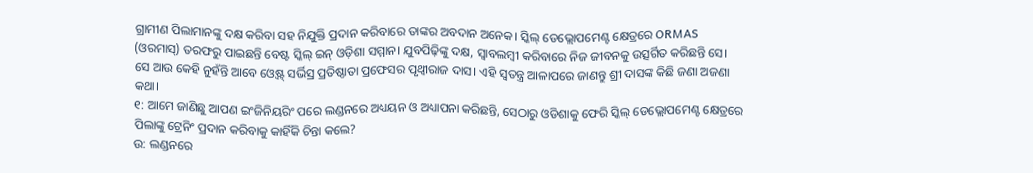ଗ୍ରାମୀଣ ପିଲାମାନଙ୍କୁ ଦକ୍ଷ କରିବା ସହ ନିଯୁକ୍ତି ପ୍ରଦାନ କରିବାରେ ତାଙ୍କର ଅବଦାନ ଅନେକ। ସ୍କିଲ୍ ଡେଭ୍ଲୋପମେଣ୍ଟ କ୍ଷେତ୍ରରେ ORMAS (ଓରମାସ୍) ତରଫରୁ ପାଇଛନ୍ତି ବେଷ୍ଟ ସ୍କିଲ୍ ଇନ୍ ଓଡ଼ିଶା ସମ୍ମାନ। ଯୁବପିଢ଼ିଙ୍କୁ ଦକ୍ଷ, ସ୍ବାବଲମ୍ବୀ କରିବାରେ ନିଜ ଜୀବନକୁ ଉତ୍ସର୍ଗିତ କରିଛନ୍ତି ସେ। ସେ ଆଉ କେହି ନୁହଁନ୍ତି ଆବେ ଓ୍ବେଷ୍ଟ୍ ସର୍ଭିସ୍ର ପ୍ରତିଷ୍ଠାତା ପ୍ରଫେସର ପୃଥ୍ବୀରାଜ ଦାସ। ଏହି ସ୍ବତନ୍ତ୍ର ଆଳାପରେ ଜାଣନ୍ତୁ ଶ୍ରୀ ଦାସଙ୍କ କିଛି ଜଣା ଅଜଣା କଥା।
୧: ଆମେ ଜାଣିଛୁ ଆପଣ ଇଂଜିନିୟରିଂ ପରେ ଲଣ୍ଡନରେ ଅଧ୍ୟୟନ ଓ ଅଧ୍ୟାପନା କରିଛନ୍ତି, ସେଠାରୁ ଓଡିଶାକୁ ଫେରି ସ୍କିଲ୍ ଡେଭ୍ଲୋପମେଣ୍ଟ କ୍ଷେତ୍ରରେ ପିଲାଙ୍କୁ ଟ୍ରେନିଂ ପ୍ରଦାନ କରିବାକୁ କାହିଁକି ଚିନ୍ତା କଲେ?
ଉ: ଲଣ୍ଡନରେ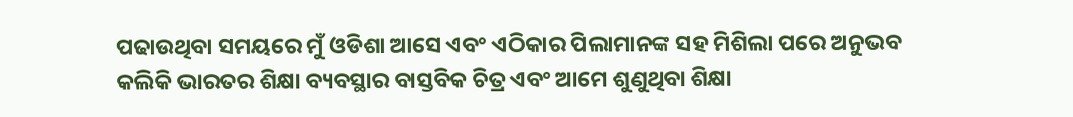ପଢାଉଥିବା ସମୟରେ ମୁଁ ଓଡିଶା ଆସେ ଏବଂ ଏଠିକାର ପିଲାମାନଙ୍କ ସହ ମିଶିଲା ପରେ ଅନୁଭବ କଲିକି ଭାରତର ଶିକ୍ଷା ବ୍ୟବସ୍ଥାର ବାସ୍ତବିକ ଚିତ୍ର ଏବଂ ଆମେ ଶୁଣୁଥିବା ଶିକ୍ଷା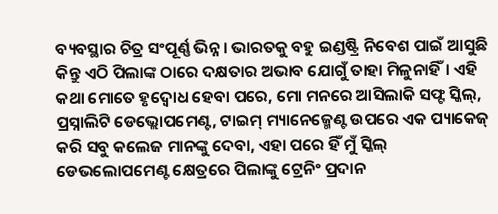ବ୍ୟବସ୍ଥାର ଚିତ୍ର ସଂପୂର୍ଣ୍ଣ ଭିନ୍ନ। ଭାରତକୁ ବହୁ ଇଣ୍ଡଷ୍ଟ୍ରି ନିବେଶ ପାଇଁ ଆସୁଛି କିନ୍ତୁ ଏଠି ପିଲାଙ୍କ ଠାରେ ଦକ୍ଷତାର ଅଭାବ ଯୋଗୁଁ ତାହା ମିଳୁନାହିଁ। ଏହି କଥା ମୋତେ ହୃଦ୍ବୋଧ ହେବା ପରେ, ମୋ ମନରେ ଆସିଲାକି ସଫ୍ଟ ସ୍କିଲ୍, ପ୍ରସ୍ନାଲିଟି ଡେଭ୍ଲୋପମେଣ୍ଟ, ଟାଇମ୍ ମ୍ୟାନେଜ୍ମେଣ୍ଟ ଉପରେ ଏକ ପ୍ୟାକେଜ୍ କରି ସବୁ କଲେଜ ମାନଙ୍କୁ ଦେବା, ଏହା ପରେ ହିଁ ମୁଁ ସ୍କିଲ୍ ଡେଭଲୋପମେଣ୍ଟ କ୍ଷେତ୍ରରେ ପିଲାଙ୍କୁ ଟ୍ରେନିଂ ପ୍ରଦାନ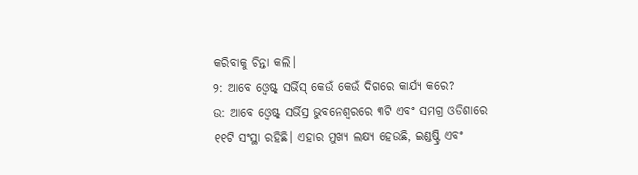କରିବାକୁ ଚିନ୍ତା କଲି।
୨: ଆବେ ଓ୍ବେଷ୍ଟ୍ ସର୍ଭିସ୍ କେଉଁ କେଉଁ ଦିଗରେ କାର୍ଯ୍ୟ କରେ?
ଉ: ଆବେ ଓ୍ବେଷ୍ଟ୍ ସର୍ଭିସ୍ର ଭୁବନେଶ୍ବରରେ ୩ଟି ଏବଂ ସମଗ୍ର ଓଡିଶାରେ ୧୧ଟି ସଂସ୍ଥା ରହିଛି। ଏହାର ମୁଖ୍ୟ ଲକ୍ଷ୍ୟ ହେଉଛି, ଇଣ୍ଡଷ୍ଟ୍ରି ଏବଂ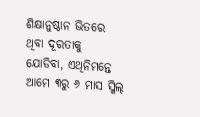ଶିକ୍ଷାନୁଷ୍ଠାନ ଭିତରେ ଥିବା ଦୂରତାକୁ ଯୋଡିବା, ଏଥିନିମନ୍ତେ ଆମେ ୩ରୁ ୬ ମାସ ସ୍କିଲ୍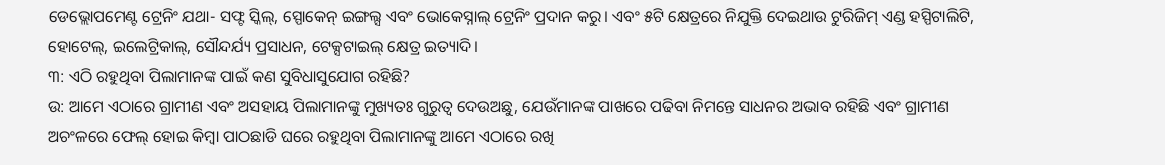ଡେଭ୍ଲୋପମେଣ୍ଟ ଟ୍ରେନିଂ ଯଥା- ସଫ୍ଟ ସ୍କିଲ୍, ସ୍ପୋକେନ୍ ଇଙ୍ଗଲ୍ସ ଏବଂ ଭୋକେସ୍ନାଲ୍ ଟ୍ରେନିଂ ପ୍ରଦାନ କରୁ। ଏବଂ ୫ଟି କ୍ଷେତ୍ରରେ ନିଯୁକ୍ତି ଦେଇଥାଉ ଟୁରିଜିମ୍ ଏଣ୍ଡ ହସ୍ପିଟାଲିଟି, ହୋଟେଲ୍, ଇଲେଟ୍ରିକାଲ୍, ସୌନ୍ଦର୍ଯ୍ୟ ପ୍ରସାଧନ, ଟେକ୍ସଟାଇଲ୍ କ୍ଷେତ୍ର ଇତ୍ୟାଦି।
୩: ଏଠି ରହୁଥିବା ପିଲାମାନଙ୍କ ପାଇଁ କଣ ସୁବିଧାସୁଯୋଗ ରହିଛି?
ଉ: ଆମେ ଏଠାରେ ଗ୍ରାମୀଣ ଏବଂ ଅସହାୟ ପିଲାମାନଙ୍କୁ ମୁଖ୍ୟତଃ ଗୁରୁତ୍ବ ଦେଉଅଛୁ, ଯେଉଁମାନଙ୍କ ପାଖରେ ପଢିବା ନିମନ୍ତେ ସାଧନର ଅଭାବ ରହିଛି ଏବଂ ଗ୍ରାମୀଣ ଅଚଂଳରେ ଫେଲ୍ ହୋଇ କିମ୍ବା ପାଠଛାଡି ଘରେ ରହୁଥିବା ପିଲାମାନଙ୍କୁ ଆମେ ଏଠାରେ ରଖି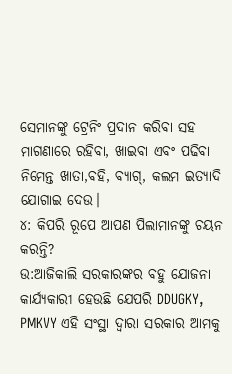ସେମାନଙ୍କୁ ଟ୍ରେନିଂ ପ୍ରଦାନ କରିବା ସହ ମାଗଣାରେ ରହିବା, ଖାଇବା ଏବଂ ପଢିବା ନିମେନ୍ତ ଖାତା,ବହି, ବ୍ୟାଗ୍, କଲମ ଇତ୍ୟାଦି ଯୋଗାଇ ଦେଉ।
୪: କିପରି ରୂପେ ଆପଣ ପିଲାମାନଙ୍କୁ ଚୟନ କରନ୍ତି?
ଉ:ଆଜିକାଲି ସରକାରଙ୍କର ବହୁ ଯୋଜନା କାର୍ଯ୍ୟକାରୀ ହେଉଛି ଯେପରି DDUGKY, PMKVY ଏହି ସଂସ୍ଥା ଦ୍ବାରା ସରକାର ଆମକୁ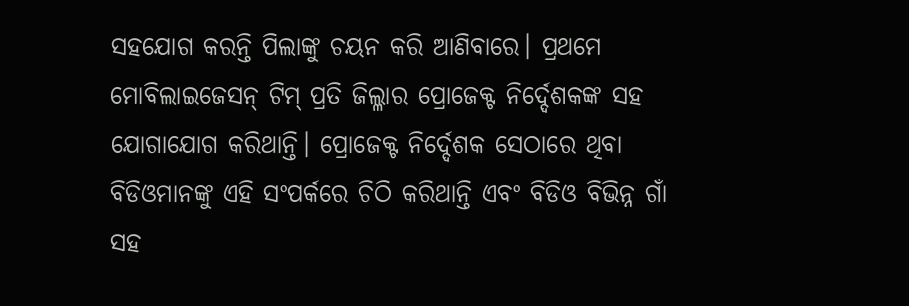ସହଯୋଗ କରନ୍ତି ପିଲାଙ୍କୁ ଚୟନ କରି ଆଣିବାରେ। ପ୍ରଥମେ ମୋବିଲାଇଜେସନ୍ ଟିମ୍ ପ୍ରତି ଜିଲ୍ଳାର ପ୍ରୋଜେକ୍ଟ ନିର୍ଦ୍ଦେଶକଙ୍କ ସହ ଯୋଗାଯୋଗ କରିଥାନ୍ତି। ପ୍ରୋଜେକ୍ଟ ନିର୍ଦ୍ଦେଶକ ସେଠାରେ ଥିବା ବିଡିଓମାନଙ୍କୁ ଏହି ସଂପର୍କରେ ଚିଠି କରିଥାନ୍ତି ଏବଂ ବିଡିଓ ବିଭିନ୍ନ ଗାଁ ସହ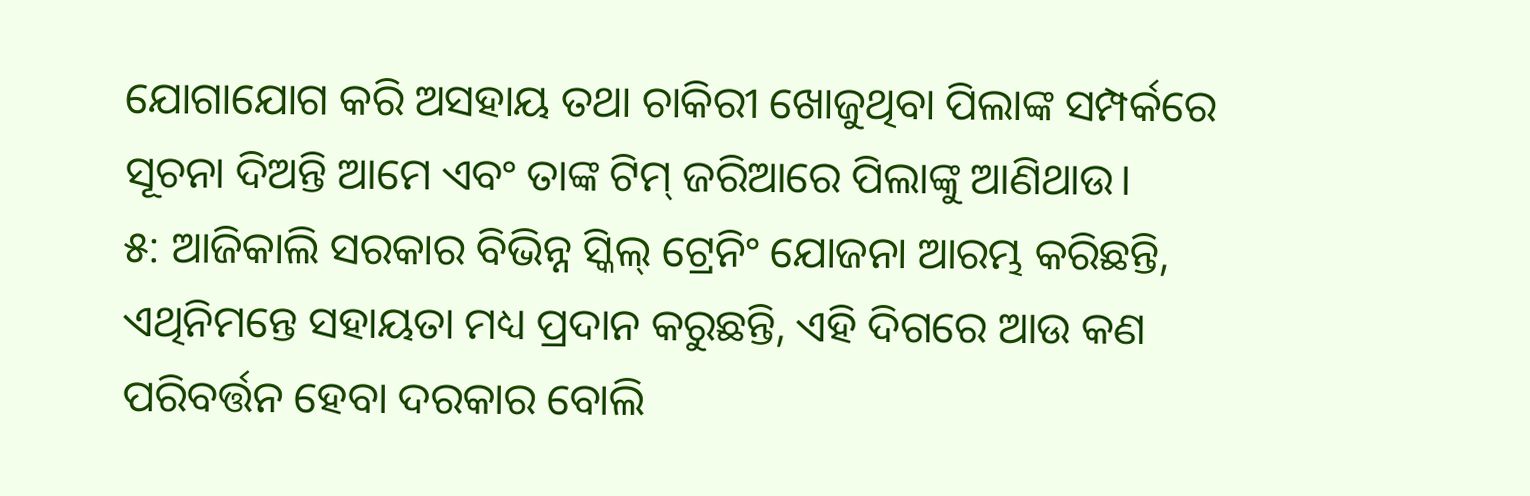ଯୋଗାଯୋଗ କରି ଅସହାୟ ତଥା ଚାକିରୀ ଖୋଜୁଥିବା ପିଲାଙ୍କ ସମ୍ପର୍କରେ ସୂଚନା ଦିଅନ୍ତି ଆମେ ଏବଂ ତାଙ୍କ ଟିମ୍ ଜରିଆରେ ପିଲାଙ୍କୁ ଆଣିଥାଉ।
୫: ଆଜିକାଲି ସରକାର ବିଭିନ୍ନ ସ୍କିଲ୍ ଟ୍ରେନିଂ ଯୋଜନା ଆରମ୍ଭ କରିଛନ୍ତି, ଏଥିନିମନ୍ତେ ସହାୟତା ମଧ୍ୟ ପ୍ରଦାନ କରୁଛନ୍ତି, ଏହି ଦିଗରେ ଆଉ କଣ ପରିବର୍ତ୍ତନ ହେବା ଦରକାର ବୋଲି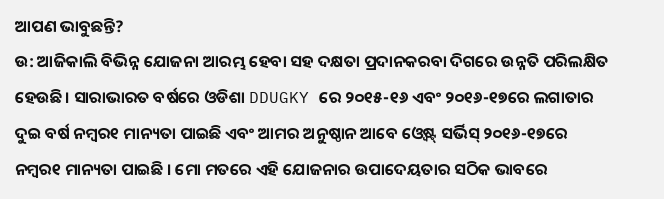ଆପଣ ଭାବୁଛନ୍ତି?
ଉ: ଆଜିକାଲି ବିଭିନ୍ନ ଯୋଜନା ଆରମ୍ଭ ହେବା ସହ ଦକ୍ଷତା ପ୍ରଦାନକରବା ଦିଗରେ ଉନ୍ନତି ପରିଲକ୍ଷିତ ହେଉଛି। ସାରାଭାରତ ବର୍ଷରେ ଓଡିଶା DDUGKY ରେ ୨୦୧୫-୧୬ ଏବଂ ୨୦୧୬-୧୭ରେ ଲଗାତାର ଦୁଇ ବର୍ଷ ନମ୍ବର୧ ମାନ୍ୟତା ପାଇଛି ଏବଂ ଆମର ଅନୁଷ୍ଠାନ ଆବେ ଓ୍ବେଷ୍ଟ୍ ସର୍ଭିସ୍ ୨୦୧୬-୧୭ରେ ନମ୍ବର୧ ମାନ୍ୟତା ପାଇଛି । ମୋ ମତରେ ଏହି ଯୋଜନାର ଉପାଦେୟତାର ସଠିକ ଭାବରେ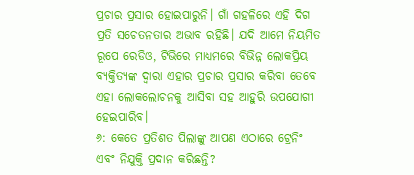ପ୍ରଚାର ପ୍ରସାର ହୋଇପାରୁନି। ଗାଁ ଗହଳିରେ ଏହି ଦିଗ ପ୍ରତି ସଚେତନତାର ଅଭାବ ରହିଛି। ଯଦି ଆମେ ନିୟମିତ ରୂପେ ରେଡିଓ, ଟିଭିରେ ମାଧ୍ୟମରେ ବିଭିନ୍ନ ଲୋକପ୍ରିୟ ବ୍ୟକ୍ତିତ୍ୟଙ୍କ ଦ୍ବାରା ଏହାର ପ୍ରଚାର ପ୍ରସାର କରିବା ତେବେ ଏହା ଲୋକଲୋଚନକୁ ଆସିବା ସହ ଆହୁରି ଉପଯୋଗୀ ହେଇପାରିବ।
୬: କେତେ ପ୍ରତିଶତ ପିଲାଙ୍କୁ ଆପଣ ଏଠାରେ ଟ୍ରେନିଂ ଏବଂ ନିଯୁକ୍ତି ପ୍ରଦାନ କରିଛନ୍ତି?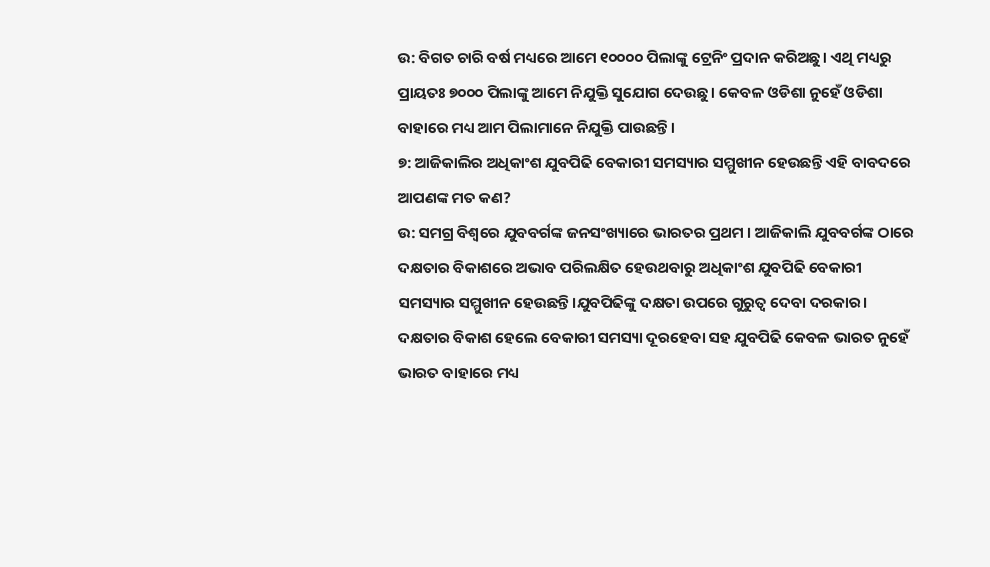ଉ: ବିଗତ ଚାରି ବର୍ଷ ମଧ୍ୟରେ ଆମେ ୧୦୦୦୦ ପିଲାଙ୍କୁ ଟ୍ରେନିଂ ପ୍ରଦାନ କରିଅଛୁ। ଏଥି ମଧ୍ୟରୁ ପ୍ରାୟତଃ ୭୦୦୦ ପିଲାଙ୍କୁ ଆମେ ନିଯୁକ୍ତି ସୁଯୋଗ ଦେଉଛୁ। କେବଳ ଓଡିଶା ନୁହେଁ ଓଡିଶା ବାହାରେ ମଧ୍ୟ ଆମ ପିଲାମାନେ ନିଯୁକ୍ତି ପାଉଛନ୍ତି।
୭: ଆଜିକାଲିର ଅଧିକାଂଶ ଯୁବପିଢି ବେକାରୀ ସମସ୍ୟାର ସମ୍ମୁଖୀନ ହେଉଛନ୍ତି ଏହି ବାବଦରେ ଆପଣଙ୍କ ମତ କଣ?
ଉ: ସମଗ୍ର ବିଶ୍ବରେ ଯୁବବର୍ଗଙ୍କ ଜନସଂଖ୍ୟାରେ ଭାରତର ପ୍ରଥମ । ଆଜିକାଲି ଯୁବବର୍ଗଙ୍କ ଠାରେ ଦକ୍ଷତାର ବିକାଶରେ ଅଭାବ ପରିଲକ୍ଷିତ ହେଉଥବାରୁ ଅଧିକାଂଶ ଯୁବପିଢି ବେକାରୀ ସମସ୍ୟାର ସମ୍ମୁଖୀନ ହେଉଛନ୍ତି।ଯୁବପିଢିଙ୍କୁ ଦକ୍ଷତା ଉପରେ ଗୁରୁତ୍ବ ଦେବା ଦରକାର। ଦକ୍ଷତାର ବିକାଶ ହେଲେ ବେକାରୀ ସମସ୍ୟା ଦୂରହେବା ସହ ଯୁବପିଢି କେବଳ ଭାରତ ନୁହେଁ ଭାରତ ବାହାରେ ମଧ୍ୟ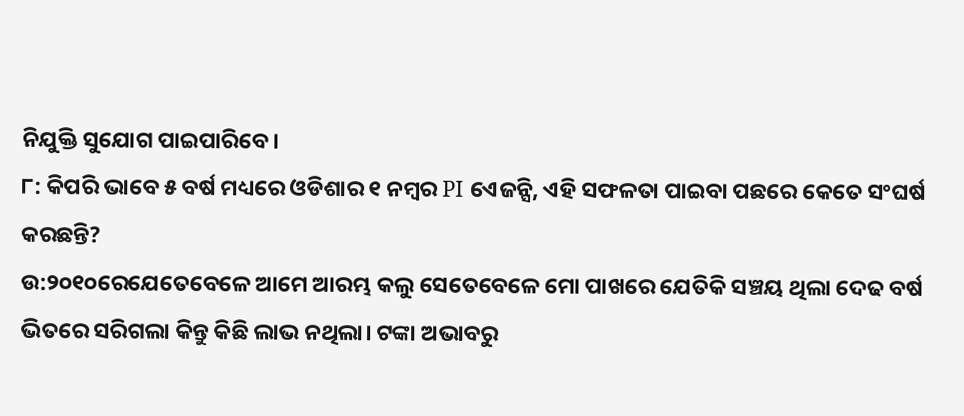ନିଯୁକ୍ତି ସୁଯୋଗ ପାଇପାରିବେ।
୮: କିପରି ଭାବେ ୫ ବର୍ଷ ମଧ୍ୟରେ ଓଡିଶାର ୧ ନମ୍ବର PI ଏେଜନ୍ସି, ଏହି ସଫଳତା ପାଇବା ପଛରେ କେତେ ସଂଘର୍ଷ କରଛନ୍ତି?
ଉ:୨୦୧୦ରେଯେତେବେଳେ ଆମେ ଆରମ୍ଭ କଲୁ ସେତେବେଳେ ମୋ ପାଖରେ ଯେତିକି ସଞ୍ଚୟ ଥିଲା ଦେଢ ବର୍ଷ ଭିତରେ ସରିଗଲା କିନ୍ତୁ କିଛି ଲାଭ ନଥିଲା। ଟଙ୍କା ଅଭାବରୁ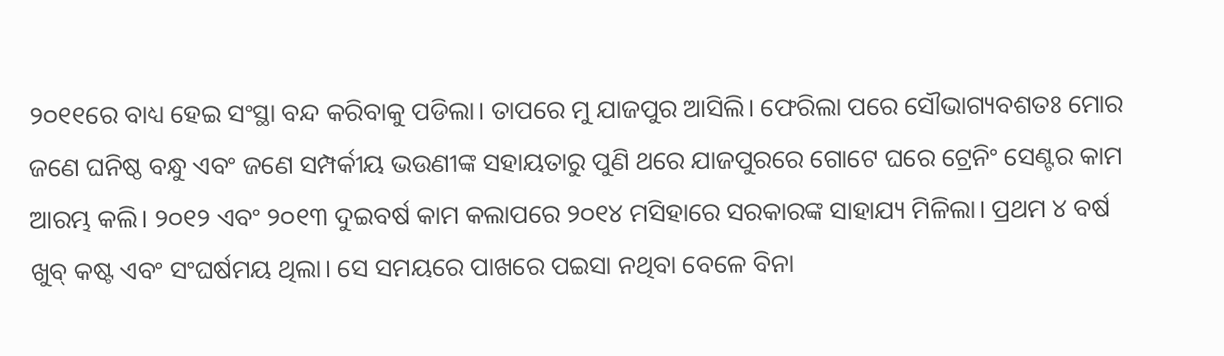୨୦୧୧ରେ ବାଧ୍ୟ ହେଇ ସଂସ୍ଥା ବନ୍ଦ କରିବାକୁ ପଡିଲା। ତାପରେ ମୁ ଯାଜପୁର ଆସିଲି। ଫେରିଲା ପରେ ସୌଭାଗ୍ୟବଶତଃ ମୋର ଜଣେ ଘନିଷ୍ଠ ବନ୍ଧୁ ଏବଂ ଜଣେ ସମ୍ପର୍କୀୟ ଭଉଣୀଙ୍କ ସହାୟତାରୁ ପୁଣି ଥରେ ଯାଜପୁରରେ ଗୋଟେ ଘରେ ଟ୍ରେନିଂ ସେଣ୍ଟର କାମ ଆରମ୍ଭ କଲି। ୨୦୧୨ ଏବଂ ୨୦୧୩ ଦୁଇବର୍ଷ କାମ କଲାପରେ ୨୦୧୪ ମସିହାରେ ସରକାରଙ୍କ ସାହାଯ୍ୟ ମିଳିଲା। ପ୍ରଥମ ୪ ବର୍ଷ ଖୁବ୍ କଷ୍ଟ ଏବଂ ସଂଘର୍ଷମୟ ଥିଲା। ସେ ସମୟରେ ପାଖରେ ପଇସା ନଥିବା ବେଳେ ବିନା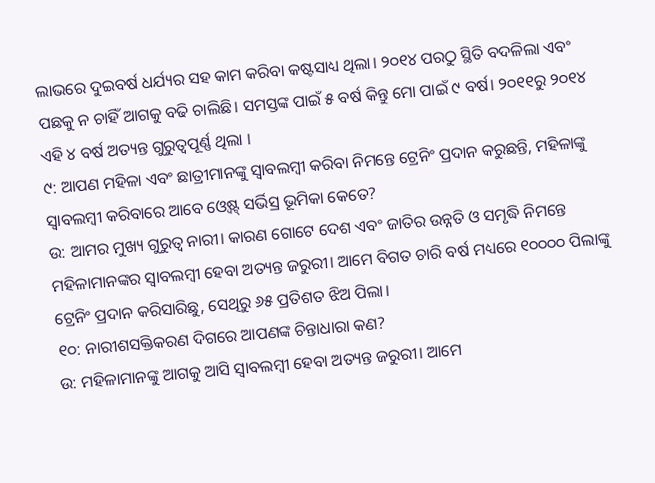ଲାଭରେ ଦୁଇବର୍ଷ ଧର୍ଯ୍ୟର ସହ କାମ କରିବା କଷ୍ଟସାଧ୍ୟ ଥିଲା। ୨୦୧୪ ପରଠୁ ସ୍ଥିତି ବଦଳିଲା ଏବଂ ପଛକୁ ନ ଚାହିଁ ଆଗକୁ ବଢି ଚାଲିଛି। ସମସ୍ତଙ୍କ ପାଇଁ ୫ ବର୍ଷ କିନ୍ତୁ ମୋ ପାଇଁ ୯ ବର୍ଷ। ୨୦୧୧ରୁ ୨୦୧୪ ଏହି ୪ ବର୍ଷ ଅତ୍ୟନ୍ତ ଗୁରୁତ୍ବପୂର୍ଣ୍ଣ ଥିଲା ।
୯: ଆପଣ ମହିଳା ଏବଂ ଛାତ୍ରୀମାନଙ୍କୁ ସ୍ବାବଲମ୍ବୀ କରିବା ନିମନ୍ତେ ଟ୍ରେନିଂ ପ୍ରଦାନ କରୁଛନ୍ତି, ମହିଳାଙ୍କୁ ସ୍ବାବଲମ୍ବୀ କରିବାରେ ଆବେ ଓ୍ବେଷ୍ଟ୍ ସର୍ଭିସ୍ର ଭୂମିକା କେତେ?
ଉ: ଆମର ମୁଖ୍ୟ ଗୁରୁତ୍ବ ନାରୀ। କାରଣ ଗୋଟେ ଦେଶ ଏବଂ ଜାତିର ଉନ୍ନତି ଓ ସମୃଦ୍ଧି ନିମନ୍ତେ ମହିଳାମାନଙ୍କର ସ୍ବାବଲମ୍ବୀ ହେବା ଅତ୍ୟନ୍ତ ଜରୁରୀ। ଆମେ ବିଗତ ଚାରି ବର୍ଷ ମଧ୍ୟରେ ୧୦୦୦୦ ପିଲାଙ୍କୁ ଟ୍ରେନିଂ ପ୍ରଦାନ କରିସାରିଛୁ, ସେଥିରୁ ୬୫ ପ୍ରତିଶତ ଝିଅ ପିଲା।
୧୦: ନାରୀଶସକ୍ତିକରଣ ଦିଗରେ ଆପଣଙ୍କ ଚିନ୍ତାଧାରା କଣ?
ଉ: ମହିଳାମାନଙ୍କୁ ଆଗକୁ ଆସି ସ୍ବାବଲମ୍ବୀ ହେବା ଅତ୍ୟନ୍ତ ଜରୁରୀ। ଆମେ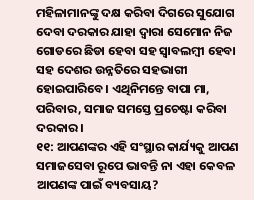ମହିଳାମାନଙ୍କୁ ଦକ୍ଷ କରିବା ଦିଗରେ ସୁଯୋଗ ଦେବା ଦରକାର ଯାହା ଦ୍ବାରା ସେମୋନ ନିଜ ଗୋଡରେ ଛିଡା ହେବା ସହ ସ୍ବାବଲମ୍ବୀ ହେବା ସହ ଦେଶର ଉନ୍ନତିରେ ସହଭାଗୀ ହୋଇପାରିବେ। ଏଥିନିମନ୍ତେ ବାପା ମା, ପରିବାର, ସମାଜ ସମସ୍ତେ ପ୍ରଚେଷ୍ଟା କରିବା ଦରକାର।
୧୧: ଆପଣଙ୍କର ଏହି ସଂସ୍ଥାର କାର୍ଯ୍ୟକୁ ଆପଣ ସମାଜସେବା ରୂପେ ଭାବନ୍ତି ନା ଏହା କେବଳ ଆପଣଙ୍କ ପାଇଁ ବ୍ୟବସାୟ?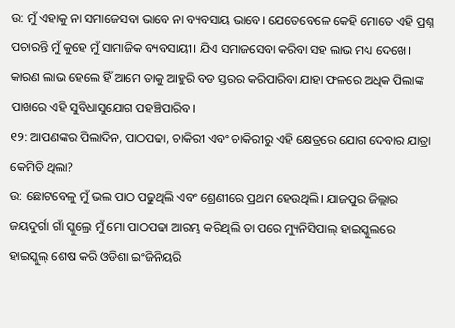ଉ: ମୁଁ ଏହାକୁ ନା ସମାଜେସବା ଭାବେ ନା ବ୍ୟବସାୟ ଭାବେ। ଯେତେବେଳେ କେହି ମୋତେ ଏହି ପ୍ରଶ୍ନ ପଚାରନ୍ତି ମୁଁ କୁହେ ମୁଁ ସାମାଜିକ ବ୍ୟବସାୟୀ। ଯିଏ ସମାଜସେବା କରିବା ସହ ଲାଭ ମଧ୍ୟ ଦେଖେ। କାରଣ ଲାଭ ହେଲେ ହିଁ ଆମେ ତାକୁ ଆହୁରି ବଡ ସ୍ତରର କରିପାରିବା ଯାହା ଫଳରେ ଅଧିକ ପିଲାଙ୍କ ପାଖରେ ଏହି ସୁବିଧାସୁଯୋଗ ପହଞ୍ଚିପାରିବ।
୧୨: ଆପଣଙ୍କର ପିଲାଦିନ, ପାଠପଢା, ଚାକିରୀ ଏବଂ ଚାକିରୀରୁ ଏହି କ୍ଷେତ୍ରରେ ଯୋଗ ଦେବାର ଯାତ୍ରା କେମିତି ଥିଲା?
ଉ: ଛୋଟବେଳୁ ମୁଁ ଭଲ ପାଠ ପଢୁଥିଲି ଏବଂ ଶ୍ରେଣୀରେ ପ୍ରଥମ ହେଉଥିଲି। ଯାଜପୁର ଜିଲ୍ଲାର ଜୟଦୁର୍ଗା ଗାଁ ସ୍କୁଲ୍ରେ ମୁଁ ମୋ ପାଠପଢା ଆରମ୍ଭ କରିଥିଲି ତା ପରେ ମ୍ୟୁନିସିପାଲ୍ ହାଇସ୍କୁଲରେ ହାଇସ୍କୁଲ୍ ଶେଷ କରି ଓଡିଶା ଇଂଜିନିୟରି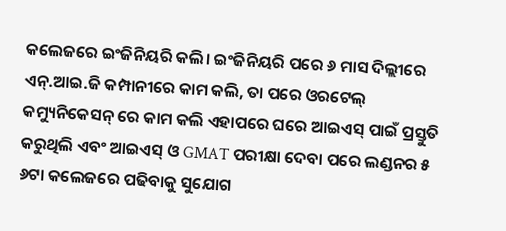କଲେଜରେ ଇଂଜିନିୟରି କଲି। ଇଂଜିନିୟରି ପରେ ୬ ମାସ ଦିଲ୍ଲୀରେ ଏନ୍.ଆଇ.ଜି କମ୍ପାନୀରେ କାମ କଲି, ତା ପରେ ଓରଟେଲ୍ କମ୍ୟୁନିକେସନ୍ ରେ କାମ କଲି ଏହାପରେ ଘରେ ଆଇଏସ୍ ପାଇଁ ପ୍ରସ୍ତୁତି କରୁଥିଲି ଏବଂ ଆଇଏସ୍ ଓ GMAT ପରୀକ୍ଷା ଦେବା ପରେ ଲଣ୍ଡନର ୫ ୬ଟା କଲେଜରେ ପଢିବାକୁ ସୁଯୋଗ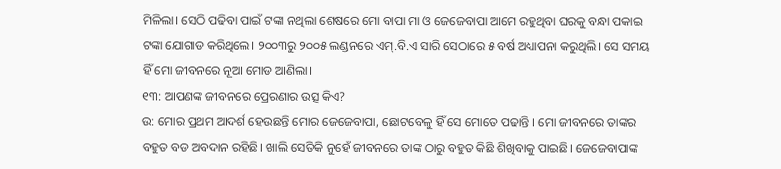ମିଳିଲା। ସେଠି ପଢିବା ପାଇଁ ଟଙ୍କା ନଥିଲା ଶେଷରେ ମୋ ବାପା ମା ଓ ଜେଜେବାପା ଆମେ ରହୁଥିବା ଘରକୁ ବନ୍ଧା ପକାଇ ଟଙ୍କା ଯୋଗାଡ କରିଥିଲେ। ୨୦୦୩ରୁ ୨୦୦୫ ଲଣ୍ଡନରେ ଏମ୍.ବି.ଏ ସାରି ସେଠାରେ ୫ ବର୍ଷ ଅଧ୍ୟାପନା କରୁଥିଲି। ସେ ସମୟ ହିଁ ମୋ ଜୀବନରେ ନୂଆ ମୋଡ ଆଣିଲା।
୧୩: ଆପଣଙ୍କ ଜୀବନରେ ପ୍ରେରଣାର ଉତ୍ସ କିଏ?
ଉ: ମୋର ପ୍ରଥମ ଆଦର୍ଶ ହେଉଛନ୍ତି ମୋର ଜେଜେବାପା, ଛୋଟବେଳୁ ହିଁ ସେ ମୋତେ ପଢାନ୍ତି । ମୋ ଜୀବନରେ ତାଙ୍କର ବହୁତ ବଡ ଅବଦାନ ରହିଛି। ଖାଲି ସେତିକି ନୁହେଁ ଜୀବନରେ ତାଙ୍କ ଠାରୁ ବହୁତ କିଛି ଶିଖିବାକୁ ପାଇଛି। ଜେଜେବାପାଙ୍କ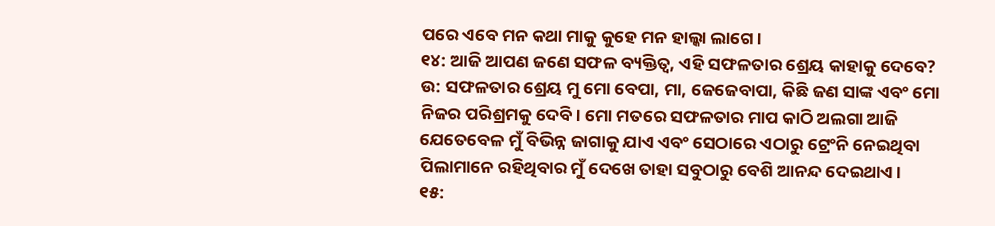ପରେ ଏବେ ମନ କଥା ମାକୁ କୁହେ ମନ ହାଲ୍କା ଲାଗେ।
୧୪: ଆଜି ଆପଣ ଜଣେ ସଫଳ ବ୍ୟକ୍ତିତ୍ବ, ଏହି ସଫଳତାର ଶ୍ରେୟ କାହାକୁ ଦେବେ?
ଉ: ସଫଳତାର ଶ୍ରେୟ ମୁ ମୋ ବେପା, ମା, ଜେଜେବାପା, କିଛି ଜଣ ସାଙ୍କ ଏବଂ ମୋ ନିଜର ପରିଶ୍ରମକୁ ଦେବି। ମୋ ମତରେ ସଫଳତାର ମାପ କାଠି ଅଲଗା ଆଜି ଯେତେବେଳ ମୁଁ ବିଭିନ୍ନ ଜାଗାକୁ ଯାଏ ଏବଂ ସେଠାରେ ଏଠାରୁ ଟ୍ରେଂନି ନେଇଥିବା ପିଲାମାନେ ରହିଥିବାର ମୁଁ ଦେଖେ ତାହା ସବୁଠାରୁ ବେଶି ଆନନ୍ଦ ଦେଇଥାଏ।
୧୫: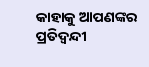କାହାକୁ ଆପଣଙ୍କର ପ୍ରତିଦ୍ବନ୍ଦୀ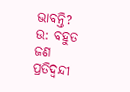ଭାବନ୍ତି?
ଉ: ବହୁତ ଜଣ ପ୍ରତିଦ୍ବନ୍ଦୀ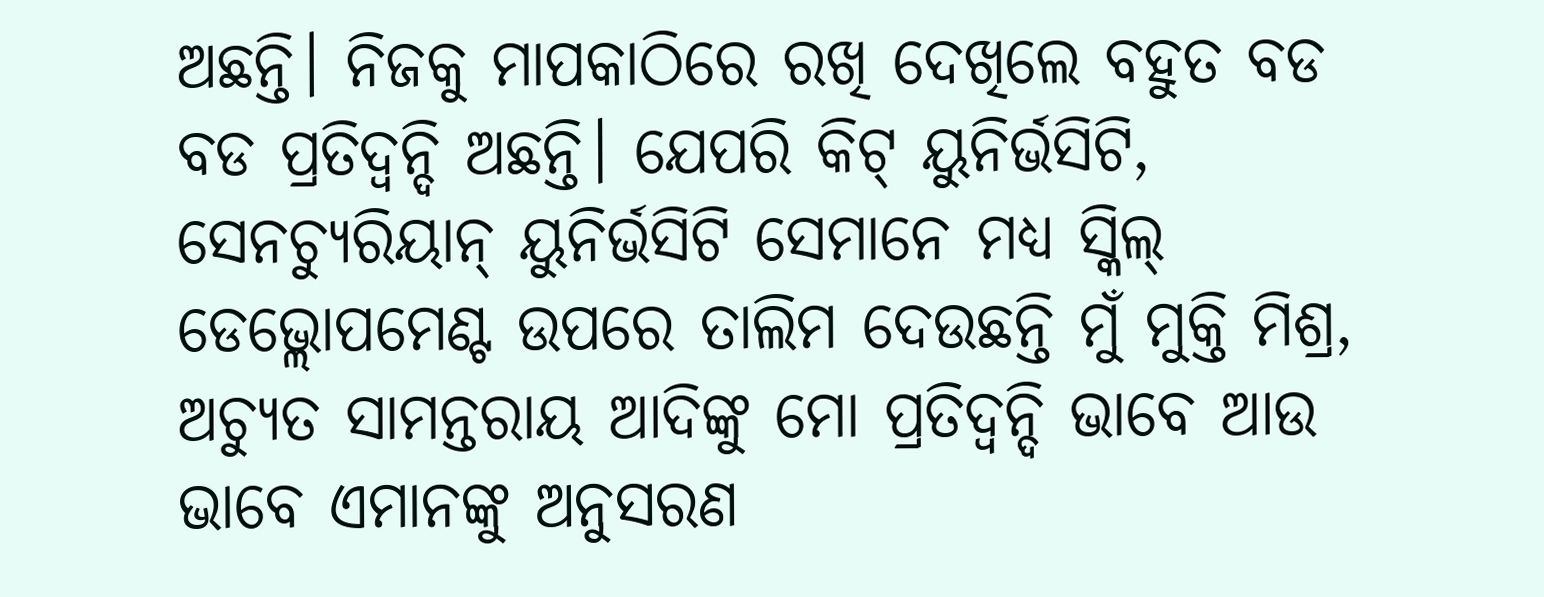ଅଛନ୍ତି। ନିଜକୁ ମାପକାଠିରେ ରଖି ଦେଖିଲେ ବହୁତ ବଡ ବଡ ପ୍ରତିଦ୍ବନ୍ଦି ଅଛନ୍ତି। ଯେପରି କିଟ୍ ୟୁନିର୍ଭସିଟି, ସେନଚ୍ୟୁରିୟାନ୍ ୟୁନିର୍ଭସିଟି ସେମାନେ ମଧ୍ୟ ସ୍କିଲ୍ ଡେଭ୍ଲୋପମେଣ୍ଟ ଉପରେ ତାଲିମ ଦେଉଛନ୍ତି ମୁଁ ମୁକ୍ତି ମିଶ୍ର, ଅଚ୍ୟୁତ ସାମନ୍ତରାୟ ଆଦିଙ୍କୁ ମୋ ପ୍ରତିଦ୍ବନ୍ଦି ଭାବେ ଆଉ ଭାବେ ଏମାନଙ୍କୁ ଅନୁସରଣ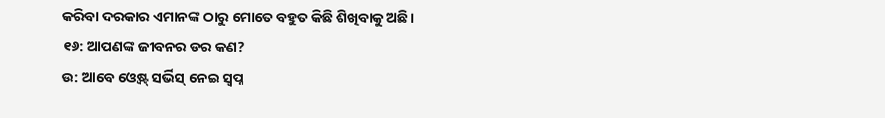କରିବା ଦରକାର ଏମାନଙ୍କ ଠାରୁ ମୋତେ ବହୁତ କିଛି ଶିଖିବାକୁ ଅଛି।
୧୬: ଆପଣଙ୍କ ଜୀବନର ଡର କଣ?
ଉ: ଆବେ ଓ୍ବେଷ୍ଟ୍ ସର୍ଭିସ୍ ନେଇ ସ୍ବପ୍ନ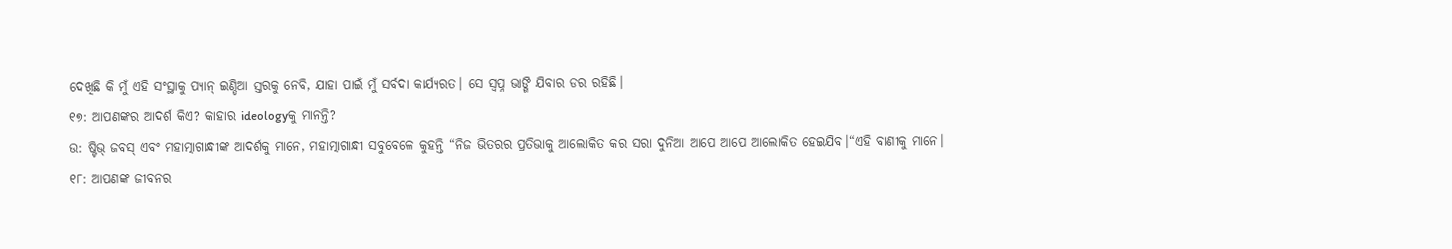ଦେଖିଛି କି ମୁଁ ଏହି ସଂସ୍ଥାକୁ ପ୍ୟାନ୍ ଇଣ୍ଡିଆ ସ୍ତରକୁ ନେବି, ଯାହା ପାଇଁ ମୁଁ ସର୍ବଦା କାର୍ଯ୍ୟରତ। ସେ ସ୍ବପ୍ନ ଭାଙ୍ଗି ଯିବାର ଡର ରହିଛି।
୧୭: ଆପଣଙ୍କର ଆଦର୍ଶ କିଏ? କାହାର ideologyକୁ ମାନନ୍ତି?
ଉ: ଷ୍ଟିଭ୍ ଜବସ୍ ଏବଂ ମହାତ୍ମାଗାନ୍ଧୀଙ୍କ ଆଦର୍ଶକୁ ମାନେ, ମହାତ୍ମାଗାନ୍ଧୀ ସବୁବେଳେ କୁହନ୍ତି “ନିଜ ଭିତରର ପ୍ରତିଭାକୁ ଆଲୋକିତ କର ସରା ଦୁନିଆ ଆପେ ଆପେ ଆଲୋକିତ ହେଇଯିବ।“ଏହି ବାଣୀକୁ ମାନେ।
୧୮: ଆପଣଙ୍କ ଜୀବନର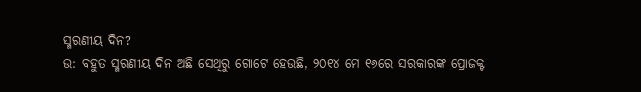ସ୍ମରଣୀୟ ଦିନ?
ଉ: ବହୁତ ସ୍ମରଣୀୟ ଦିନ ଅଛି ସେଥିରୁ ଗୋଟେ ହେଉଛି, ୨୦୧୪ ମେ ୧୬ରେ ସରକାରଙ୍କ ପ୍ରୋଜକ୍ଟ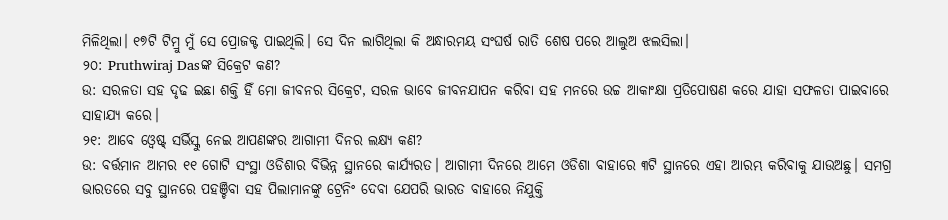ମିଳିଥିଲା। ୧୭ଟି ଟିମ୍ରୁ ମୁଁ ସେ ପ୍ରୋଜକ୍ଟ ପାଇଥିଲି। ସେ ଦିନ ଲାଗିଥିଲା କି ଅନ୍ଧାରମୟ ସଂଘର୍ଷ ରାତି ଶେଷ ପରେ ଆଲୁଅ ଝଲସିଲା।
୨୦: Pruthwiraj Dasଙ୍କ ସିକ୍ରେଟ କଣ?
ଉ: ସରଳତା ସହ ଦୃଢ ଇଛା ଶକ୍ତି ହିଁ ମୋ ଜୀବନର ସିକ୍ରେଟ, ସରଳ ଭାବେ ଜୀବନଯାପନ କରିବା ସହ ମନରେ ଉଚ୍ଚ ଆକାଂକ୍ଷା ପ୍ରତିପୋଷଣ କରେ ଯାହା ସଫଳତା ପାଇବାରେ ସାହାଯ୍ୟ କରେ।
୨୧: ଆବେ ଓ୍ବେଷ୍ଟ୍ ସର୍ଭିସ୍କୁ ନେଇ ଆପଣଙ୍କର ଆଗାମୀ ଦିନର ଲକ୍ଷ୍ୟ କଣ?
ଉ: ବର୍ତ୍ତମାନ ଆମର ୧୧ ଗୋଟି ସଂସ୍ଥା ଓଡିଶାର ବିଭିନ୍ନ ସ୍ଥାନରେ କାର୍ଯ୍ୟରତ। ଆଗାମୀ ଦିନରେ ଆମେ ଓଡିଶା ବାହାରେ ୩ଟି ସ୍ଥାନରେ ଏହା ଆରମ୍ଭ କରିବାକୁ ଯାଉଅଛୁ। ସମଗ୍ର ଭାରତରେ ସବୁ ସ୍ଥାନରେ ପହଞ୍ଚିବା ସହ ପିଲାମାନଙ୍କୁ ଟ୍ରେନିଂ ଦେବା ଯେପରି ଭାରତ ବାହାରେ ନିଯୁକ୍ତି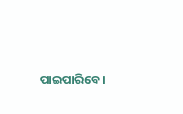ପାଇପାରିବେ।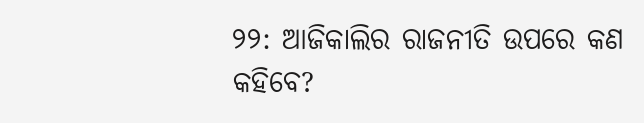୨୨: ଆଜିକାଲିର ରାଜନୀତି ଉପରେ କଣ କହିବେ?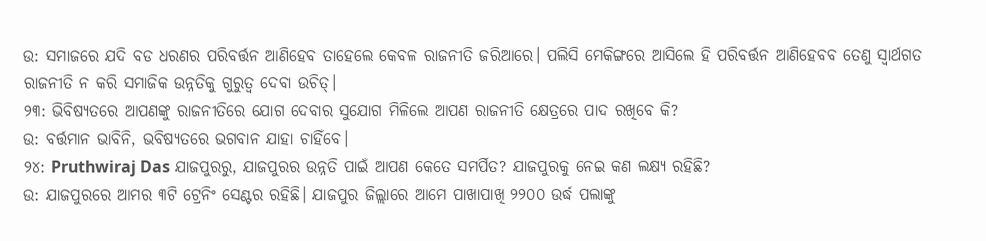ଉ: ସମାଜରେ ଯଦି ବଡ ଧରଣର ପରିବର୍ତ୍ତନ ଆଣିହେବ ତାହେଲେ କେବଳ ରାଜନୀତି ଜରିଆରେ। ପଲିସି ମେକିଙ୍ଗରେ ଆସିଲେ ହି ପରିବର୍ତ୍ତନ ଆଣିହେବବ ତେଣୁ ସ୍ବାର୍ଥଗତ ରାଜନୀତି ନ କରି ସମାଜିକ ଉନ୍ନତିକୁ ଗୁରୁତ୍ବ ଦେବା ଉଚିତ୍।
୨୩: ଭିବିଷ୍ୟତରେ ଆପଣଙ୍କୁ ରାଜନୀତିରେ ଯୋଗ ଦେବାର ସୁଯୋଗ ମିଳିଲେ ଆପଣ ରାଜନୀତି କ୍ଷେତ୍ରରେ ପାଦ ରଖିବେ କି?
ଉ: ବର୍ତ୍ତମାନ ଭାବିନି, ଭବିଷ୍ୟତରେ ଭଗବାନ ଯାହା ଚାହିଁବେ।
୨୪: Pruthwiraj Das ଯାଜପୁରରୁ, ଯାଜପୁରର ଉନ୍ନତି ପାଇଁ ଆପଣ କେତେ ସମର୍ପିତ? ଯାଜପୁରକୁ ନେଇ କଣ ଲକ୍ଷ୍ୟ ରହିଛି?
ଉ: ଯାଜପୁରରେ ଆମର ୩ଟି ଟ୍ରେନିଂ ସେଣ୍ଟର ରହିଛି। ଯାଜପୁର ଜିଲ୍ଲାରେ ଆମେ ପାଖାପାଖି ୨୨୦୦ ଉର୍ଦ୍ଧ ପଲାଙ୍କୁ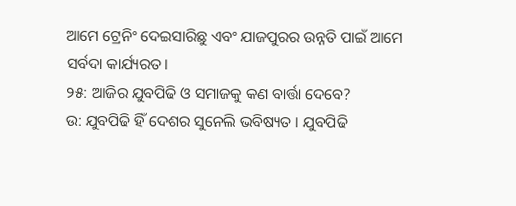ଆମେ ଟ୍ରେନିଂ ଦେଇସାରିଛୁ ଏବଂ ଯାଜପୁରର ଉନ୍ନତି ପାଇଁ ଆମେ ସର୍ବଦା କାର୍ଯ୍ୟରତ।
୨୫: ଆଜିର ଯୁବପିଢି ଓ ସମାଜକୁ କଣ ବାର୍ତ୍ତା ଦେବେ?
ଉ: ଯୁବପିଢି ହିଁ ଦେଶର ସୁନେଲି ଭବିଷ୍ୟତ । ଯୁବପିଢି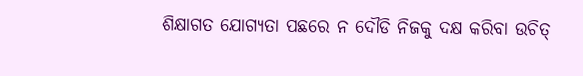ଶିକ୍ଷାଗତ ଯୋଗ୍ୟତା ପଛରେ ନ ଦୌଡି ନିଜକୁ ଦକ୍ଷ କରିବା ଉଚିତ୍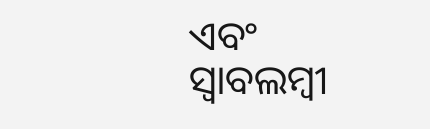ଏବଂ ସ୍ବାବଲମ୍ବୀ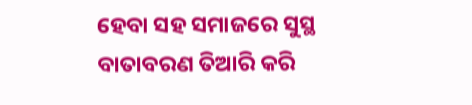ହେବା ସହ ସମାଜରେ ସୁସ୍ଥ ବାତାବରଣ ତିଆରି କରି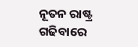ନୂତନ ରାଷ୍ଟ୍ର ଗଢିବାରେ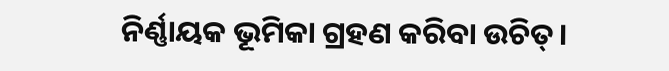ନିର୍ଣ୍ଣାୟକ ଭୂମିକା ଗ୍ରହଣ କରିବା ଉଚିତ୍।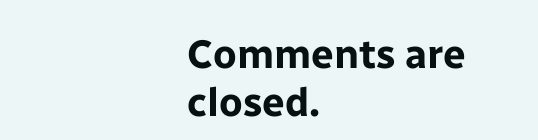Comments are closed.